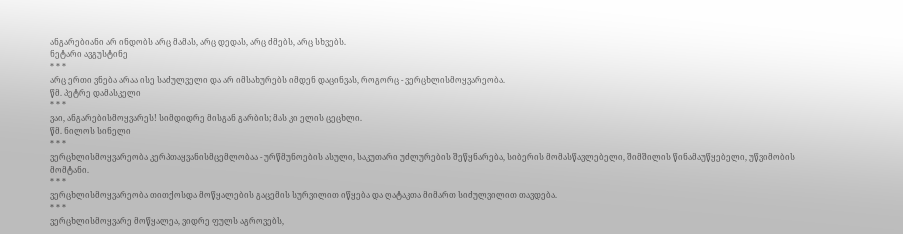ანგარებიანი არ ინდობს არც მამას, არც დედას, არც ძმებს, არც სხვებს.
ნეტარი ავგუსტინე
* * *
არც ერთი ვნება არაა ისე საძულველი და არ იმსახურებს იმდენ დაცინვას, როგორც - ვერცხლისმოყვარეობა.
წმ. პეტრე დამასკელი
* * *
ვაი, ანგარებისმოყვარეს! სიმდიდრე მისგან გარბის; მას კი ელის ცეცხლი.
წმ. ნილოს სინელი
* * *
ვერცხლისმოყვარეობა კერპთაყვანისმცემლობაა - ურწმუნოების ასული, საკუთარი უძლურების შეწყნარება, სიბერის მომასწავლებელი, შიმშილის წინამაუწყებელი, უწვიმობის მომტანი.
* * *
ვერცხლისმოყვარეობა თითქოსდა მოწყალების გაცემის სურვილით იწყება და ღატაკთა მიმართ სიძულვილით თავდება.
* * *
ვერცხლისმოყვარე მოწყალეა, ვიდრე ფულს აგროვებს,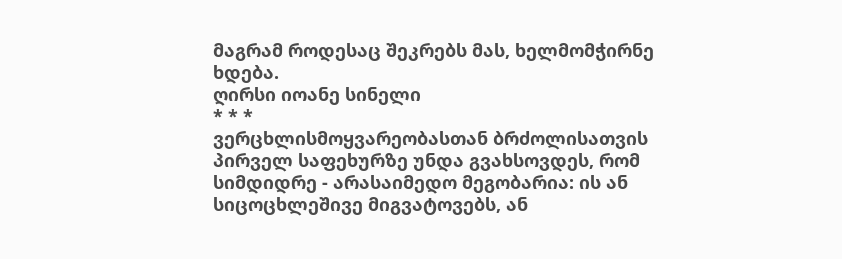მაგრამ როდესაც შეკრებს მას, ხელმომჭირნე ხდება.
ღირსი იოანე სინელი
* * *
ვერცხლისმოყვარეობასთან ბრძოლისათვის პირველ საფეხურზე უნდა გვახსოვდეს, რომ სიმდიდრე - არასაიმედო მეგობარია: ის ან სიცოცხლეშივე მიგვატოვებს, ან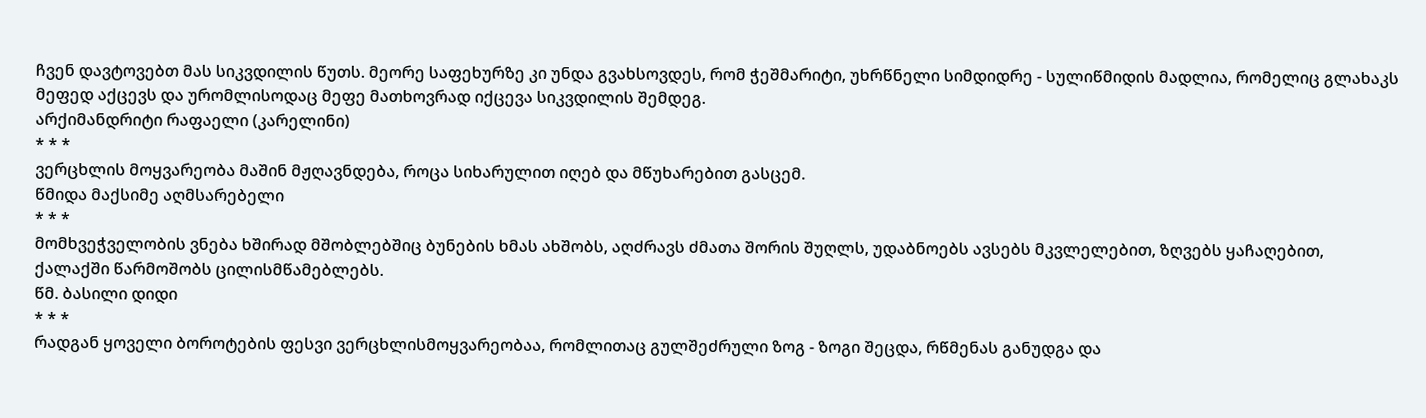ჩვენ დავტოვებთ მას სიკვდილის წუთს. მეორე საფეხურზე კი უნდა გვახსოვდეს, რომ ჭეშმარიტი, უხრწნელი სიმდიდრე - სულიწმიდის მადლია, რომელიც გლახაკს მეფედ აქცევს და ურომლისოდაც მეფე მათხოვრად იქცევა სიკვდილის შემდეგ.
არქიმანდრიტი რაფაელი (კარელინი)
* * *
ვერცხლის მოყვარეობა მაშინ მჟღავნდება, როცა სიხარულით იღებ და მწუხარებით გასცემ.
წმიდა მაქსიმე აღმსარებელი
* * *
მომხვეჭველობის ვნება ხშირად მშობლებშიც ბუნების ხმას ახშობს, აღძრავს ძმათა შორის შუღლს, უდაბნოებს ავსებს მკვლელებით, ზღვებს ყაჩაღებით, ქალაქში წარმოშობს ცილისმწამებლებს.
წმ. ბასილი დიდი
* * *
რადგან ყოველი ბოროტების ფესვი ვერცხლისმოყვარეობაა, რომლითაც გულშეძრული ზოგ - ზოგი შეცდა, რწმენას განუდგა და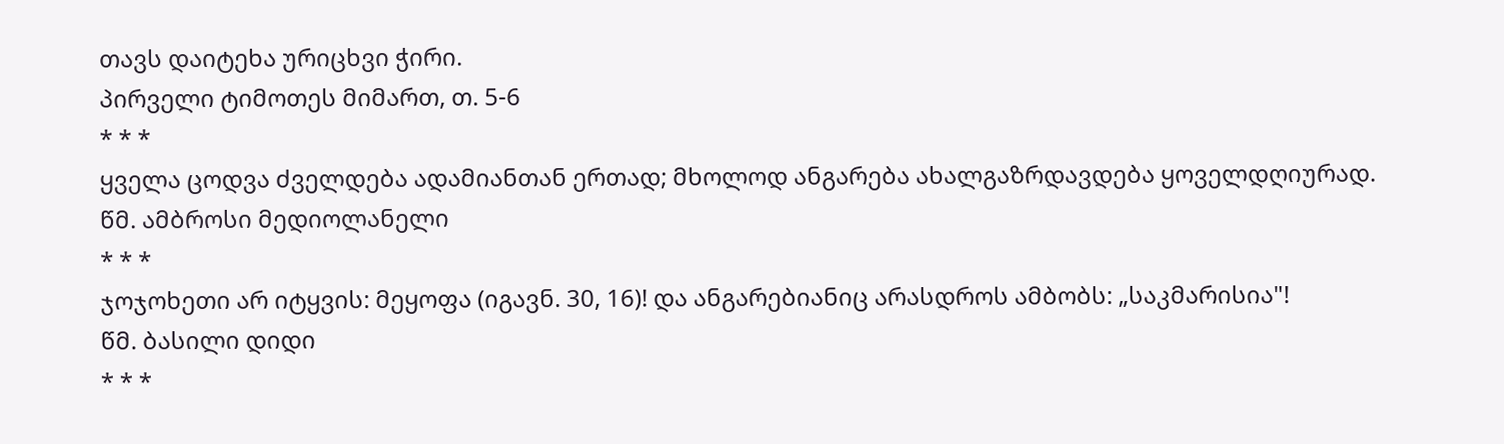თავს დაიტეხა ურიცხვი ჭირი.
პირველი ტიმოთეს მიმართ, თ. 5-6
* * *
ყველა ცოდვა ძველდება ადამიანთან ერთად; მხოლოდ ანგარება ახალგაზრდავდება ყოველდღიურად.
წმ. ამბროსი მედიოლანელი
* * *
ჯოჯოხეთი არ იტყვის: მეყოფა (იგავნ. 30, 16)! და ანგარებიანიც არასდროს ამბობს: „საკმარისია"!
წმ. ბასილი დიდი
* * *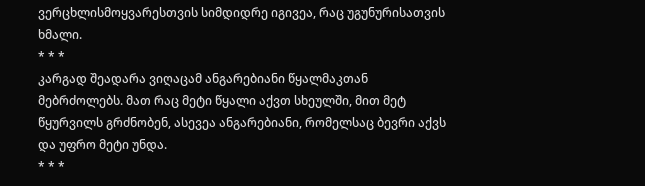ვერცხლისმოყვარესთვის სიმდიდრე იგივეა, რაც უგუნურისათვის ხმალი.
* * *
კარგად შეადარა ვიღაცამ ანგარებიანი წყალმაკთან მებრძოლებს. მათ რაც მეტი წყალი აქვთ სხეულში, მით მეტ წყურვილს გრძნობენ, ასევეა ანგარებიანი, რომელსაც ბევრი აქვს და უფრო მეტი უნდა.
* * *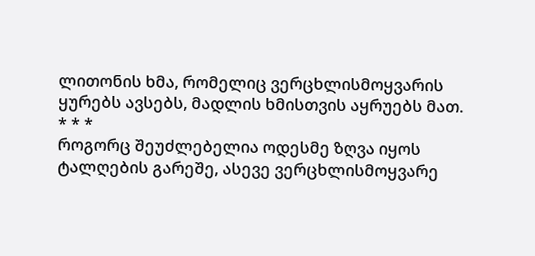ლითონის ხმა, რომელიც ვერცხლისმოყვარის ყურებს ავსებს, მადლის ხმისთვის აყრუებს მათ.
* * *
როგორც შეუძლებელია ოდესმე ზღვა იყოს ტალღების გარეშე, ასევე ვერცხლისმოყვარე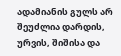ადამიანის გულს არ შეუძლია დარდის, ურვის, შიშისა და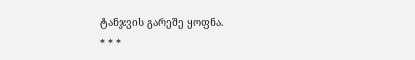ტანჯვის გარეშე ყოფნა.
* * *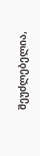შეუძლებელია,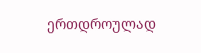ერთდროულად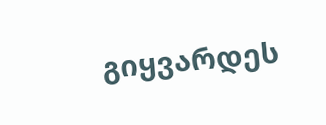გიყვარდეს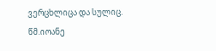ვერცხლიცა და სულიც.
წმ.იოანე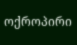ოქროპირი